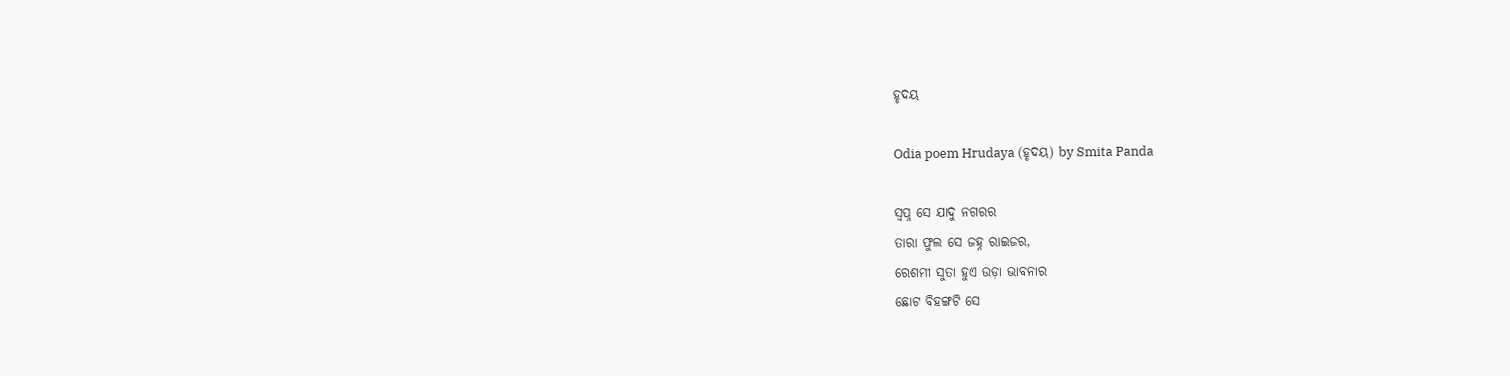ହୃଦୟ

Odia poem Hrudaya (ହୃଦୟ) by Smita Panda

ସ୍ୱପ୍ନ ସେ ଯାଦୁ ନଗରର
ତାରା ଫୁଲ ସେ ଜହ୍ନ ରାଇଜର,
ରେଶମୀ ସୁତା ହୁଏ ଉଡ଼ା ଭାବନାର
ଛୋଟ ବିହଙ୍ଗଟି ସେ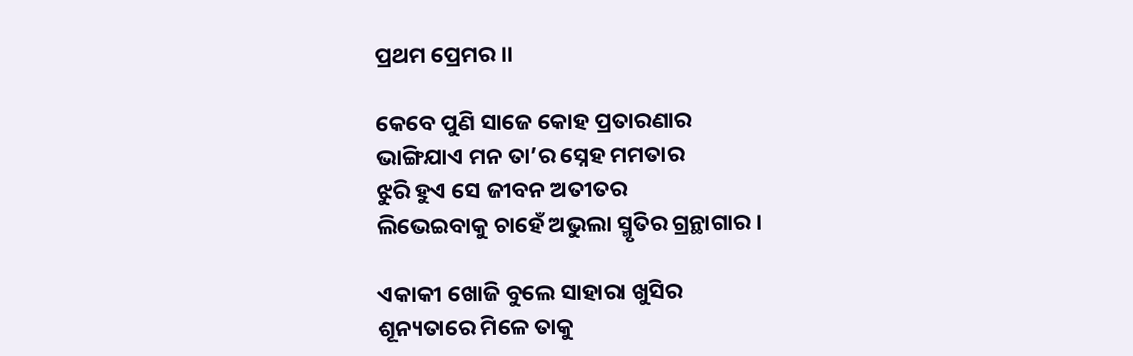ପ୍ରଥମ ପ୍ରେମର ।।

କେବେ ପୁଣି ସାଜେ କୋହ ପ୍ରତାରଣାର
ଭାଙ୍ଗିଯାଏ ମନ ତା’ର ସ୍ନେହ ମମତାର
ଝୁରି ହୁଏ ସେ ଜୀବନ ଅତୀତର
ଲିଭେଇବାକୁ ଚାହେଁ ଅଭୁଲା ସ୍ମୃତିର ଗ୍ରନ୍ଥାଗାର ।

ଏକାକୀ ଖୋଜି ବୁଲେ ସାହାରା ଖୁସିର
ଶୂନ୍ୟତାରେ ମିଳେ ତାକୁ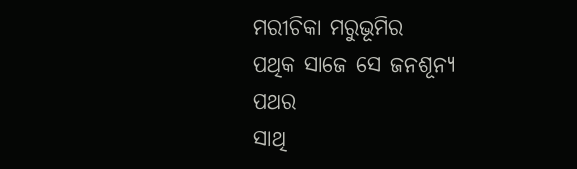ମରୀଚିକା ମରୁଭୂମିର
ପଥିକ ସାଜେ ସେ ଜନଶୂନ୍ୟ ପଥର
ସାଥି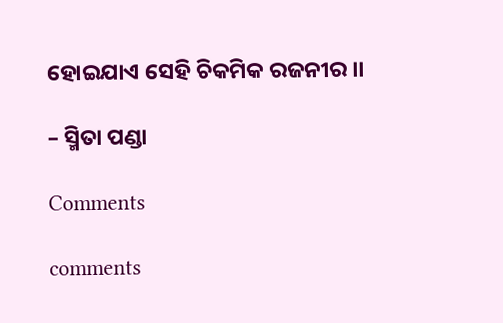ହୋଇଯାଏ ସେହି ଚିକମିକ ରଜନୀର ।।

– ସ୍ମିତା ପଣ୍ଡା

Comments

comments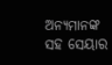ଅନ୍ୟମାନଙ୍କ ସହ ସେୟାର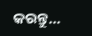କରନ୍ତୁ...